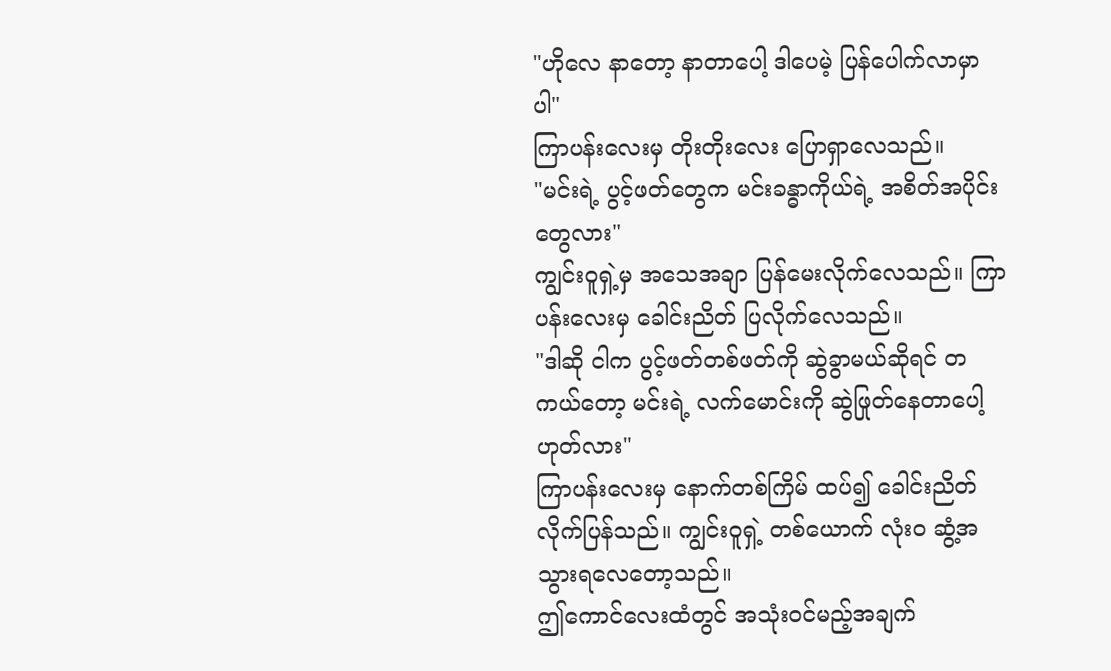"ဟိုလေ နာတော့ နာတာပေါ့ ဒါပေမဲ့ ပြန်ပေါက်လာမှာပါ"
ကြာပန်းလေးမှ တိုးတိုးလေး ပြောရှာလေသည်။
"မင်းရဲ့ ပွင့်ဖတ်တွေက မင်းခန္ဓာကိုယ်ရဲ့ အစိတ်အပိုင်းတွေလား"
ကျွင်းဝူရှဲ့မှ အသေအချာ ပြန်မေးလိုက်လေသည်။ ကြာပန်းလေးမှ ခေါင်းညိတ် ပြလိုက်လေသည်။
"ဒါဆို ငါက ပွင့်ဖတ်တစ်ဖတ်ကို ဆွဲခွာမယ်ဆိုရင် တကယ်တော့ မင်းရဲ့ လက်မောင်းကို ဆွဲဖြုတ်နေတာပေါ့ ဟုတ်လား"
ကြာပန်းလေးမှ နောက်တစ်ကြိမ် ထပ်၍ ခေါင်းညိတ်လိုက်ပြန်သည်။ ကျွင်းဝူရှဲ့ တစ်ယောက် လုံးဝ ဆွံ့အသွားရလေတော့သည်။
ဤကောင်လေးထံတွင် အသုံးဝင်မည့်အချက်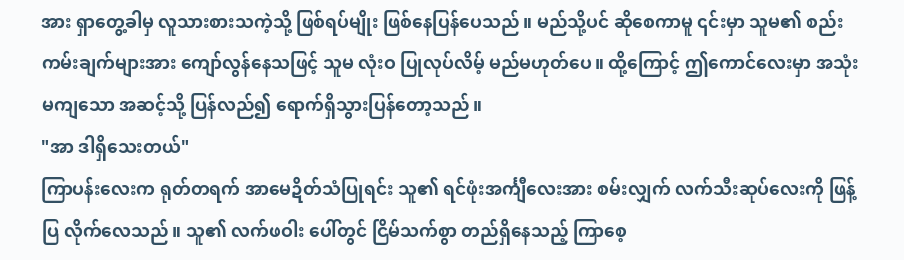အား ရှာတွေ့ခါမှ လူသားစားသကဲ့သို့ ဖြစ်ရပ်မျိုး ဖြစ်နေပြန်ပေသည်။ မည်သို့ပင် ဆိုစေကာမူ ၎င်းမှာ သူမ၏ စည်းကမ်းချက်များအား ကျော်လွန်နေသဖြင့် သူမ လုံးဝ ပြုလုပ်လိမ့် မည်မဟုတ်ပေ။ ထို့ကြောင့် ဤကောင်လေးမှာ အသုံးမကျသော အဆင့်သို့ ပြန်လည်၍ ရောက်ရှိသွားပြန်တော့သည်။
"အာ ဒါရှိသေးတယ်"
ကြာပန်းလေးက ရုတ်တရက် အာမေဍိတ်သံပြုရင်း သူ၏ ရင်ဖုံးအင်္ကျီလေးအား စမ်းလျှက် လက်သီးဆုပ်လေးကို ဖြန့်ပြ လိုက်လေသည်။ သူ၏ လက်ဖဝါး ပေါ်တွင် ငြိမ်သက်စွာ တည်ရှိနေသည့် ကြာစေ့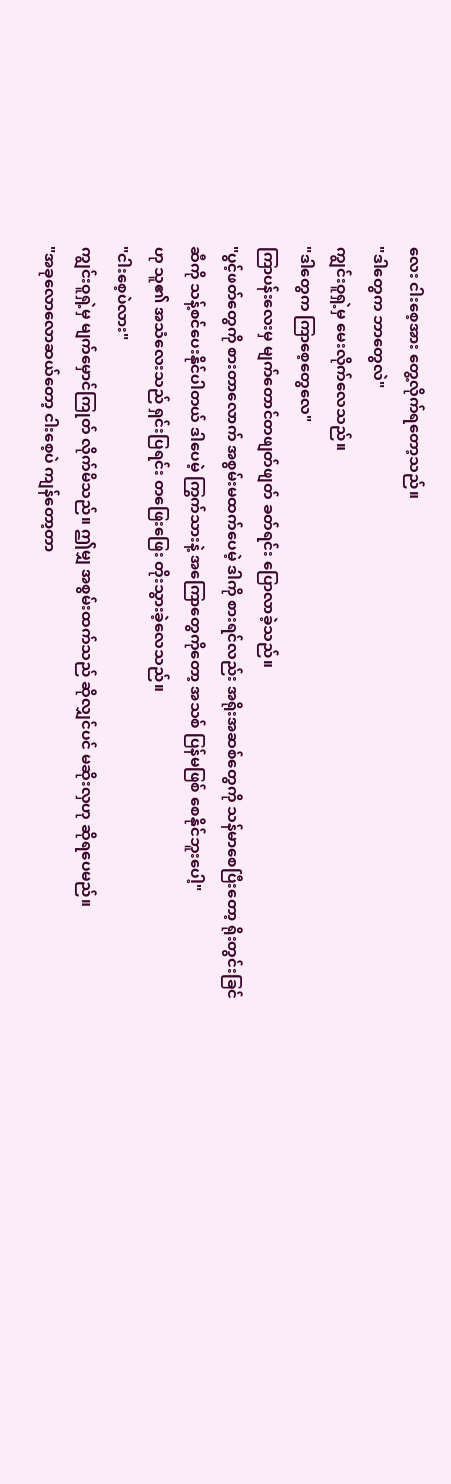လေး ငါးစေ့အား တွေ့လိုက်ရတော့သည်။
"ဒါတွေက ဘာတွေလဲ"
ကျွင်းဝူရှဲ့မှ မေးလိုက်လေသည်။
"ဒါတွေက ကြာစေ့တွေလေ"
ကြာပန်းလေးမှ မျက်တောင်တဖျတ်ဖျတ် ခတ်ရင်း ပြောလာခဲ့သည်။
"ပွင့်ဖတ်တွေကို စားတာလောက် အစွမ်းမထက်ပေမဲ့ ဒါကို စားရင်လည်း အရိုးအဆစ်တွေကို သန်မာစေပြီးတော့ ရိုးတွင်းခြင်ဆီကို သန့်စင်ပေးနိုင်ပါတယ် ဒါပေမဲ့ ကြွက်သားနဲ့ အကြောတွေကိုတော့ အသစ် ပြန်မဖြစ် စေနိုင်ဘူးပေါ့"
ဟု သူ၏ အသံလေးသည် ရှင်းပြရင်း တဖြေးဖြေး တိုးသွားခဲ့လေသည်။
"ငါးစေ့ပဲလား"
ကျွင်းဝူရှဲ့မှ မျက်မှောင်ကြုတ် လိုက်မိသည်။ ဤမျှ အစွမ်းထက်သည် ဆိုလျှင်ပင် မဆိုးလှဟု ဆိုရပေမည်။
"အခုလောလောဆယ်တော့ ငါးစေ့ပဲ ကျန်တော့တာ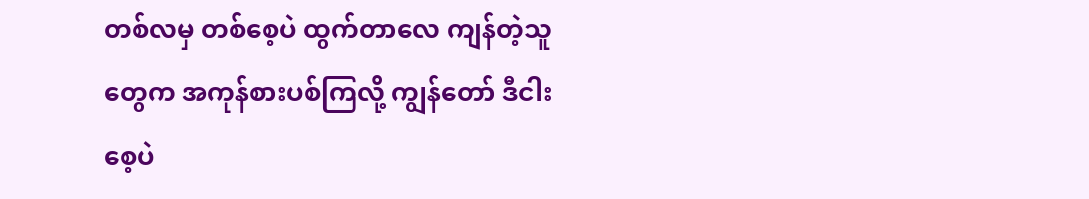တစ်လမှ တစ်စေ့ပဲ ထွက်တာလေ ကျန်တဲ့သူတွေက အကုန်စားပစ်ကြလို့ ကျွန်တော် ဒီငါးစေ့ပဲ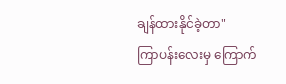ချန်ထားနိုင်ခဲ့တာ"
ကြာပန်းလေးမှ ကြောက်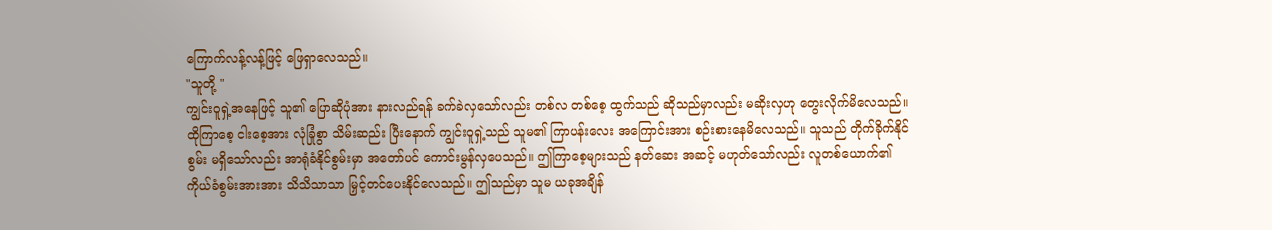ကြောက်လန့်လန့်ဖြင့် ဖြေရှာလေသည်။
"သူတို့ "
ကျွင်းဝူရှဲ့အနေဖြင့် သူ၏ ပြောဆိုပုံအား နားလည်ရန် ခက်ခဲလှသော်လည်း တစ်လ တစ်စေ့ ထွက်သည် ဆိုသည်မှာလည်း မဆိုးလှဟု တွေးလိုက်မိလေသည်။
ထိုကြာစေ့ ငါးစေ့အား လုံခြုံစွာ သိမ်းဆည်း ပြီးနောက် ကျွင်းဝူရှဲ့သည် သူမ၏ ကြာပန်းလေး အကြောင်းအား စဉ်းစားနေမိလေသည်။ သူသည် တိုက်ခိုက်နိုင်စွမ်း မရှိသော်လည်း အာရုံခံနိုင်စွမ်းမှာ အတော်ပင် ကောင်းမွန်လှပေသည်။ ဤကြာစေ့များသည် နတ်ဆေး အဆင့် မဟုတ်သော်လည်း လူတစ်ယောက်၏ ကိုယ်ခံစွမ်းအားအား သိသိသာသာ မြှင့်တင်ပေးနိုင်လေသည်။ ဤသည်မှာ သူမ ယခုအချိန်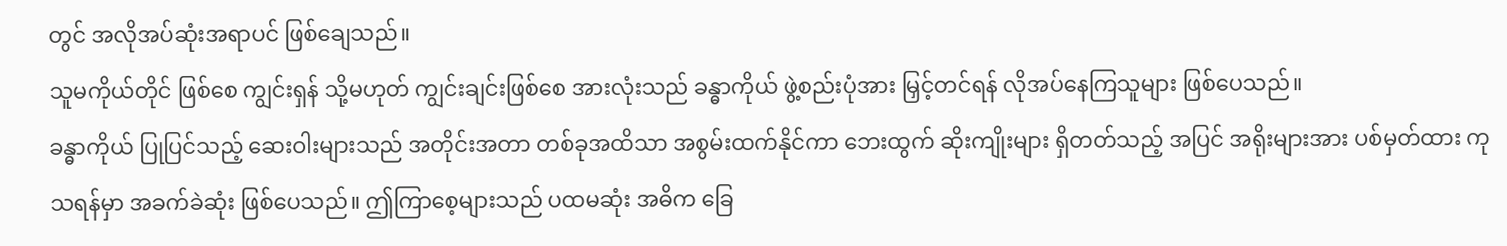တွင် အလိုအပ်ဆုံးအရာပင် ဖြစ်ချေသည်။
သူမကိုယ်တိုင် ဖြစ်စေ ကျွင်းရှန် သို့မဟုတ် ကျွင်းချင်းဖြစ်စေ အားလုံးသည် ခန္ဓာကိုယ် ဖွဲ့စည်းပုံအား မြှင့်တင်ရန် လိုအပ်နေကြသူများ ဖြစ်ပေသည်။
ခန္ဓာကိုယ် ပြုပြင်သည့် ဆေးဝါးများသည် အတိုင်းအတာ တစ်ခုအထိသာ အစွမ်းထက်နိုင်ကာ ဘေးထွက် ဆိုးကျိုးများ ရှိတတ်သည့် အပြင် အရိုးများအား ပစ်မှတ်ထား ကုသရန်မှာ အခက်ခဲဆုံး ဖြစ်ပေသည်။ ဤကြာစေ့များသည် ပထမဆုံး အဓိက ခြေ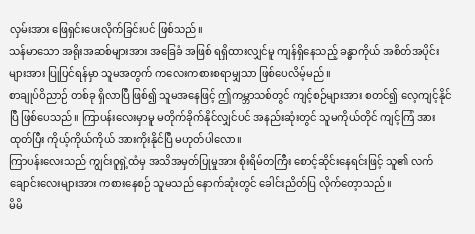လှမ်းအား ဖြေရှင်းပေးလိုက်ခြင်းပင် ဖြစ်သည်။
သန်မာသော အရိုးအဆစ်များအား အခြေခံ အဖြစ် ရရှိထားလျှင်မူ ကျန်ရှိနေသည့် ခန္ဓာကိုယ် အစိတ်အပိုင်းများအား ပြုပြင်ရန်မှာ သူမအတွက် ကလေးကစားစရာမျှသာ ဖြစ်ပေလိမ့်မည်။
စာချုပ်ဝိညာဉ် တစ်ခု ရှိလာပြီ ဖြစ်၍ သူမအနေဖြင့် ဤကမ္ဘာသစ်တွင် ကျင့်စဉ်များအား စတင်၍ လေ့ကျင့်နိုင်ပြီ ဖြစ်ပေသည်။ ကြာပန်းလေးမှာမူ မတိုက်ခိုက်နိုင်လျှင်ပင် အနည်းဆုံးတွင် သူမကိုယ်တိုင် ကျင့်ကြံ အားထုတ်ပြီး ကိုယ့်ကိုယ်ကိုယ် အားကိုးနိုင်ပြီ မဟုတ်ပါလော။
ကြာပန်းလေးသည် ကျွင်းဝူရှဲ့ထံမှ အသိအမှတ်ပြုမှုအား စိုးရိမ်တကြီး စောင့်ဆိုင်းနေရင်းဖြင့် သူ၏ လက်ချောင်းလေးများအား ကစားနေစဉ် သူမသည် နောက်ဆုံးတွင် ခေါင်းညိတ်ပြ လိုက်တေ့ာသည်။
မိမိ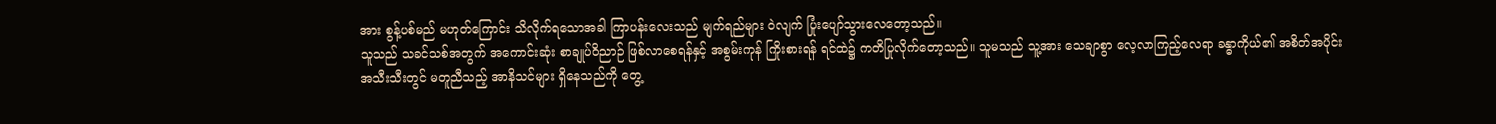အား စွန့်ပစ်မည် မဟုတ်ကြောင်း သိလိုက်ရသောအခါ ကြာပန်းလေးသည် မျက်ရည်များ ဝဲလျက် ပြုံးပျော်သွားလေတော့သည်။
သူသည် သခင်သစ်အတွက် အကောင်းဆုံး စာချုပ်ဝိညာဉ် ဖြစ်လာစေရန်နှင့် အစွမ်းကုန် ကြိုးစားရန် ရင်ထဲ၌ ကတိပြုလိုက်တော့သည်။ သူမသည် သူ့အား သေချာစွာ လေ့လာကြည့်လေရာ ခန္ဓာကိုယ်၏ အစိတ်အပိုင်း အသီးသီးတွင် မတူညီသည့် အာနိသင်များ ရှိနေသည်ကို တွေ့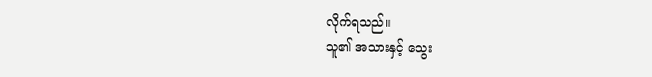လိုက်ရသည်။
သူ၏ အသားနှင့် သွေး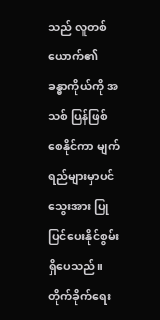သည် လူတစ်ယောက်၏ ခန္ဓာကိုယ်ကို အသစ် ပြန်ဖြစ်စေနိုင်ကာ မျက်ရည်များမှာပင် သွေးအား ပြုပြင်ပေးနိုင်စွမ်း ရှိပေသည်။ တိုက်ခိုက်ရေး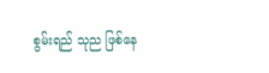စွမ်းရည် သုည ဖြစ်နေ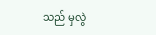သည် မှလွဲ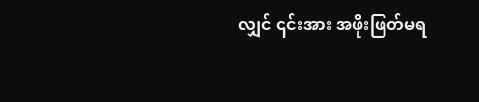လျှင် ၎င်းအား အဖိုးဖြတ်မရ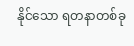နိုင်သော ရတနာတစ်ခု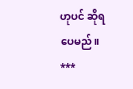ဟုပင် ဆိုရပေမည်။
***